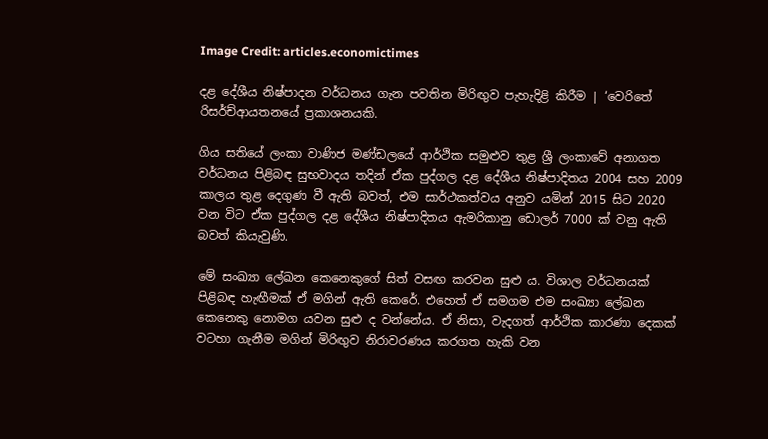Image Credit: articles.economictimes

දළ දේශීය නිෂ්පාදන වර්ධනය ගැන පවතින මිරිඟුව පැහැදිළි කිරීම | ‘වෙරිතේ රිසර්ච්ආයතනයේ ප්‍රකාශනයකි.

ගිය සතියේ ලංකා වාණිජ මණ්ඩලයේ ආර්ථික සමුළුව තුළ ශ්‍රී ලංකාවේ අනාගත වර්ධනය පිළිබඳ සුභවාදය තදින් ඒක පුද්ගල දළ දේශීය නිෂ්පාදිතය 2004 සහ 2009 කාලය තුළ දෙගුණ වී ඇති බවත්, එම සාර්ථකත්වය අනුව යමින් 2015 සිට 2020 වන විට ඒක පුද්ගල දළ දේශීය නිෂ්පාදිතය ඇමරිකානු ඩොලර් 7000 ක් වනු ඇති බවත් කියැවුණි.

මේ සංඛ්‍යා ලේඛන කෙනෙකුගේ සිත් වසඟ කරවන සුළු ය. විශාල වර්ධනයක් පිළිබඳ හැඟීමක් ඒ මගින් ඇති කෙරේ. එහෙත් ඒ සමගම එම සංඛ්‍යා ලේඛන කෙනෙකු නොමග යවන සුළු ද වන්නේය. ඒ නිසා, වැදගත් ආර්ථික කාරණා දෙකක් වටහා ගැනීම මගින් මිරිඟුව නිරාවරණය කරගත හැකි වන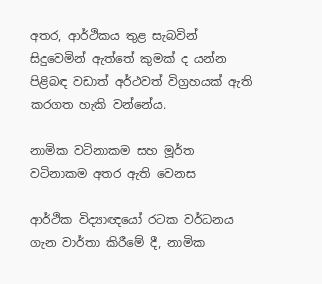අතර, ආර්ථිකය තුළ සැබවින් සිදුවෙමින් ඇත්තේ කුමක් ද යන්න පිළිබඳ වඩාත් අර්ථවත් විග්‍රහයක් ඇති කරගත හැකි වන්නේය.

නාමික වටිනාකම සහ මූර්ත වටිනාකම අතර ඇති වෙනස

ආර්ථික විද්‍යාඥයෝ රටක වර්ධනය ගැන වාර්තා කිරීමේ දී, නාමික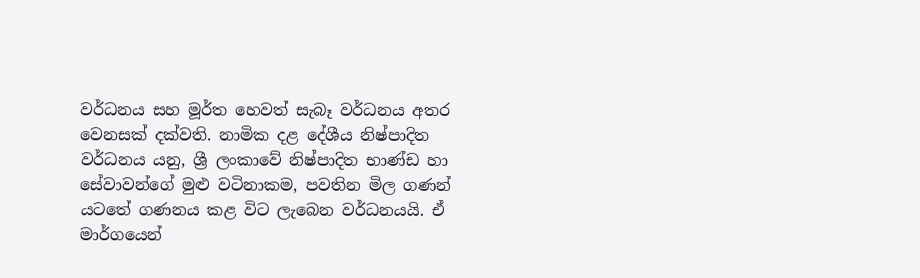වර්ධනය සහ මූර්ත හෙවත් සැබෑ වර්ධනය අතර වෙනසක් දක්වති. නාමික දළ දේශීය නිෂ්පාදිත වර්ධනය යනු, ශ්‍රී ලංකාවේ නිෂ්පාදිත භාණ්ඩ හා සේවාවන්ගේ මුළු වටිනාකම, පවතින මිල ගණන් යටතේ ගණනය කළ විට ලැබෙන වර්ධනයයි. ඒ මාර්ගයෙන්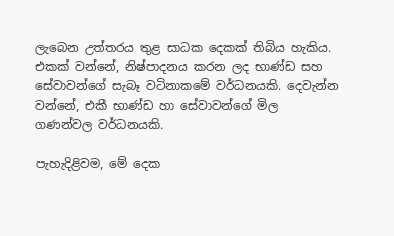ලැබෙන උත්තරය තුළ සාධක දෙකක් තිබිය හැකිය. එකක් වන්නේ, නිෂ්පාදනය කරන ලද භාණ්ඩ සහ සේවාවන්ගේ සැබෑ වටිනාකමේ වර්ධනයකි. දෙවැන්න වන්නේ, එකී භාණ්ඩ හා සේවාවන්ගේ මිල ගණන්වල වර්ධනයකි.

පැහැදිළිවම, මේ දෙක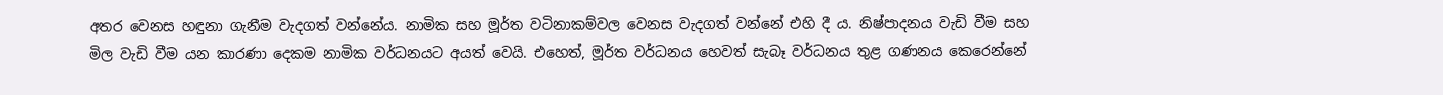අතර වෙනස හඳුනා ගැනීම වැදගත් වන්නේය. නාමික සහ මූර්ත වටිනාකම්වල වෙනස වැදගත් වන්නේ එහි දී ය. නිෂ්පාදනය වැඩි වීම සහ මිල වැඩි වීම යන කාරණා දෙකම නාමික වර්ධනයට අයත් වෙයි. එහෙත්, මූර්ත වර්ධනය හෙවත් සැබෑ වර්ධනය තුළ ගණනය කෙරෙන්නේ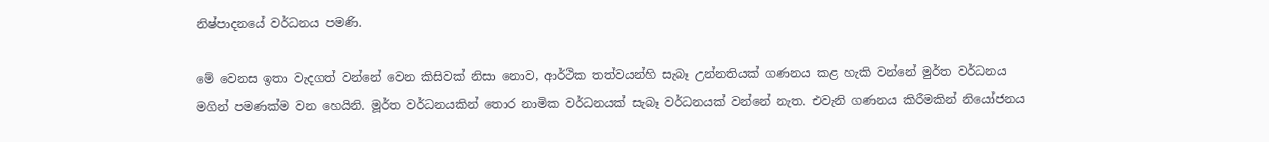නිෂ්පාදනයේ වර්ධනය පමණි.

මේ වෙනස ඉතා වැදගත් වන්නේ වෙන කිසිවක් නිසා නොව, ආර්ථික තත්වයන්හි සැබෑ උන්නතියක් ගණනය කළ හැකි වන්නේ මුර්ත වර්ධනය මගින් පමණක්ම වන හෙයිනි. මූර්ත වර්ධනයකින් තොර නාමික වර්ධනයක් සැබෑ වර්ධනයක් වන්නේ නැත. එවැනි ගණනය කිරීමකින් නියෝජනය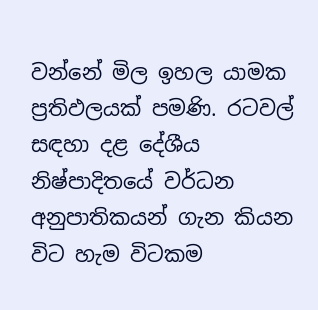වන්නේ මිල ඉහල යාමක ප්‍රතිඵලයක් පමණි. රටවල් සඳහා දළ දේශීය නිෂ්පාදිතයේ වර්ධන අනුපාතිකයන් ගැන කියන විට හැම විටකම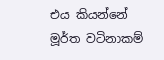එය කියන්නේ මූර්ත වටිනාකම්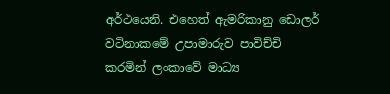අර්ථයෙනි. එහෙත් ඇමරිකානු ඩොලර් වටිනාකමේ උපාමාරුව පාවිච්චි කරමින් ලංකාවේ මාධ්‍ය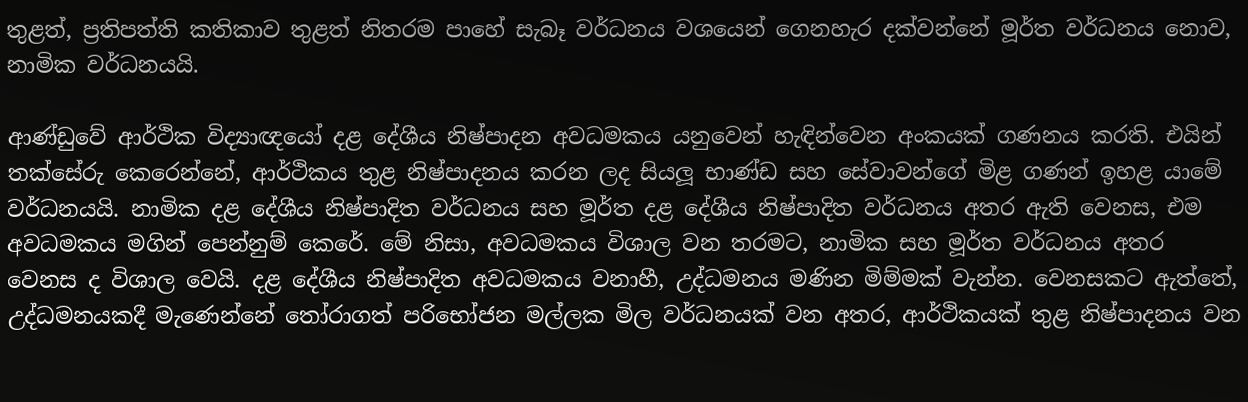තුළත්, ප්‍රතිපත්ති කතිකාව තුළත් නිතරම පාහේ සැබෑ වර්ධනය වශයෙන් ගෙනහැර දක්වන්නේ මූර්ත වර්ධනය නොව, නාමික වර්ධනයයි.

ආණ්ඩුවේ ආර්ථික විද්‍යාඥයෝ දළ දේශීය නිෂ්පාදන අවධමකය යනුවෙන් හැඳින්වෙන අංකයක් ගණනය කරති. එයින් තක්සේරු කෙරෙන්නේ, ආර්ථිකය තුළ නිෂ්පාදනය කරන ලද සියලූ භාණ්ඩ සහ සේවාවන්ගේ මිළ ගණන් ඉහළ යාමේ වර්ධනයයි. නාමික දළ දේශීය නිෂ්පාදිත වර්ධනය සහ මූර්ත දළ දේශීය නිෂ්පාදිත වර්ධනය අතර ඇති වෙනස, එම අවධමකය මගින් පෙන්නුම් කෙරේ. මේ නිසා, අවධමකය විශාල වන තරමට, නාමික සහ මූර්ත වර්ධනය අතර වෙනස ද විශාල වෙයි. දළ දේශීය නිෂ්පාදිත අවධමකය වනාහී, උද්ධමනය මණින මිම්මක් වැන්න. වෙනසකට ඇත්තේ, උද්ධමනයකදී මැණෙන්නේ තෝරාගත් පරිභෝජන මල්ලක මිල වර්ධනයක් වන අතර, ආර්ථිකයක් තුළ නිෂ්පාදනය වන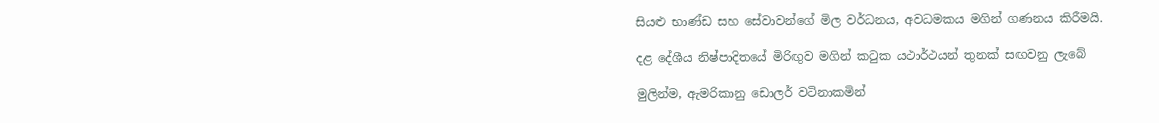සියළු භාණ්ඩ සහ සේවාවන්ගේ මිල වර්ධනය, අවධමකය මගින් ගණනය කිරීමයි.

දළ දේශීය නිෂ්පාදිතයේ මිරිඟුව මගින් කටුක යථාර්ථයන් තුනක් සඟවනු ලැබේ

මුලින්ම, ඇමරිකානු ඩොලර් වටිනාකමින්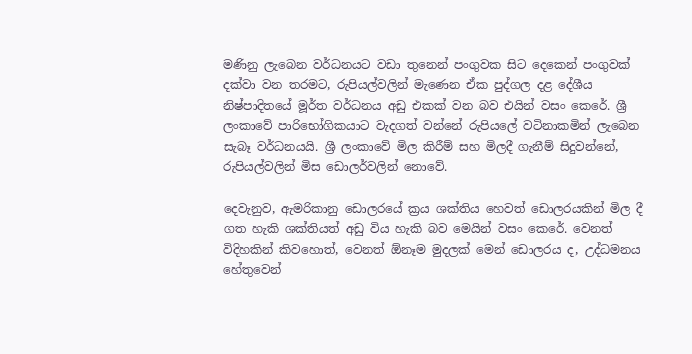මණිනු ලැබෙන වර්ධනයට වඩා තුනෙන් පංගුවක සිට දෙකෙන් පංගුවක් දක්වා වන තරමට, රුපියල්වලින් මැණෙන ඒක පුද්ගල දළ දේශීය නිෂ්පාදිතයේ මූර්ත වර්ධනය අඩු එකක් වන බව එයින් වසං කෙරේ. ශ්‍රී ලංකාවේ පාරිභෝගිකයාට වැදගත් වන්නේ රුපියලේ වටිනාකමින් ලැබෙන සැබෑ වර්ධනයයි. ශ්‍රී ලංකාවේ මිල කිරීම් සහ මිලදී ගැනීම් සිදුවන්නේ, රුපියල්වලින් මිස ඩොලර්වලින් නොවේ.

දෙවැනුව, ඇමරිකානු ඩොලරයේ ක්‍රය ශක්තිය හෙවත් ඩොලරයකින් මිල දී ගත හැකි ශක්තියත් අඩු විය හැකි බව මෙයින් වසං කෙරේ. වෙනත් විදිහකින් කිවහොත්, වෙනත් ඕනෑම මුදලක් මෙන් ඩොලරය ද, උද්ධමනය හේතුවෙන්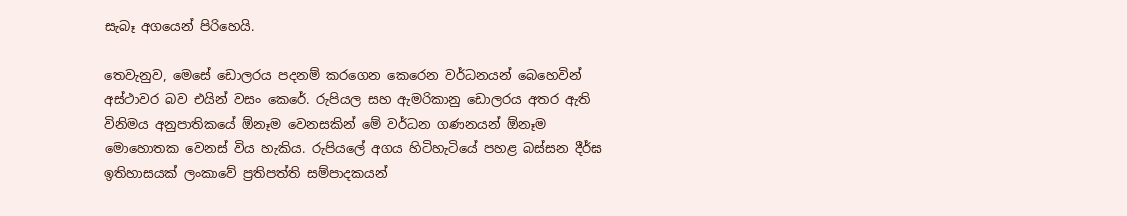සැබෑ අගයෙන් පිරිහෙයි.

තෙවැනුව, මෙසේ ඩොලරය පදනම් කරගෙන කෙරෙන වර්ධනයන් බෙහෙවින් අස්ථාවර බව එයින් වසං කෙරේ. රුපියල සහ ඇමරිකානු ඩොලරය අතර ඇති විනිමය අනුපාතිකයේ ඕනෑම වෙනසකින් මේ වර්ධන ගණනයන් ඕනෑම මොහොතක වෙනස් විය හැකිය. රුපියලේ අගය හිටිහැටියේ පහළ බස්සන දීර්ඝ ඉතිහාසයක් ලංකාවේ ප්‍රතිපත්ති සම්පාදකයන්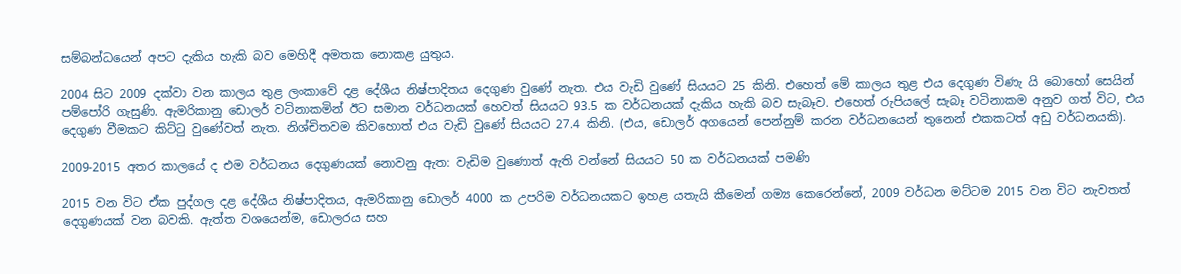සම්බන්ධයෙන් අපට දැකිය හැකි බව මෙහිදී අමතක නොකළ යුතුය.

2004 සිට 2009 දක්වා වන කාලය තුළ ලංකාවේ දළ දේශීය නිෂ්පාදිතය දෙගුණ වුණේ නැත. එය වැඩි වුණේ සියයට 25 කිනි. එහෙත් මේ කාලය තුළ එය දෙගුණ විණැ යි බොහෝ සෙයින් පම්පෝරි ගැසුණි. ඇමරිකානු ඩොලර් වටිනාකමින් ඊට සමාන වර්ධනයක් හෙවත් සියයට 93.5 ක වර්ධනයක් දැකිය හැකි බව සැබෑව. එහෙත් රුපියලේ සැබෑ වටිනාකම අනුව ගත් විට, එය දෙගුණ වීමකට කිට්ටු වුණේවත් නැත. නිශ්චිතවම කිවහොත් එය වැඩි වුණේ සියයට 27.4 කිනි. (එය, ඩොලර් අගයෙන් පෙන්නුම් කරන වර්ධනයෙන් තුනෙන් එකකටත් අඩු වර්ධනයකි).

2009-2015 අතර කාලයේ ද එම වර්ධනය දෙගුණයක් නොවනු ඇත: වැඩිම වුණොත් ඇති වන්නේ සියයට 50 ක වර්ධනයක් පමණි

2015 වන විට ඒක පුද්ගල දළ දේශීය නිෂ්පාදිතය, ඇමරිකානු ඩොලර් 4000 ක උපරිම වර්ධනයකට ඉහළ යතැයි කීමෙන් ගම්‍ය කෙරෙන්නේ, 2009 වර්ධන මට්ටම 2015 වන විට නැවතත් දෙගුණයක් වන බවකි. ඇත්ත වශයෙන්ම, ඩොලරය සහ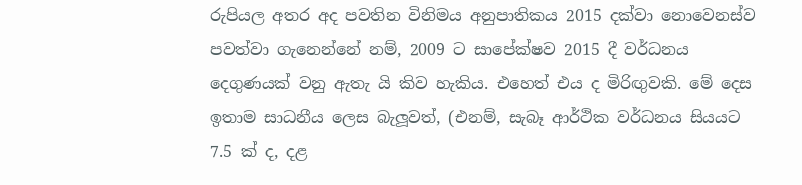රුපියල අතර අද පවතින විනිමය අනුපාතිකය 2015 දක්වා නොවෙනස්ව පවත්වා ගැනෙන්නේ නම්, 2009 ට සාපේක්ෂව 2015 දී වර්ධනය දෙගුණයක් වනු ඇතැ යි කිව හැකිය. එහෙත් එය ද මිරිඟුවකි. මේ දෙස ඉතාම සාධනීය ලෙස බැලූවත්, (එනම්, සැබෑ ආර්ථික වර්ධනය සියයට 7.5 ක් ද, දළ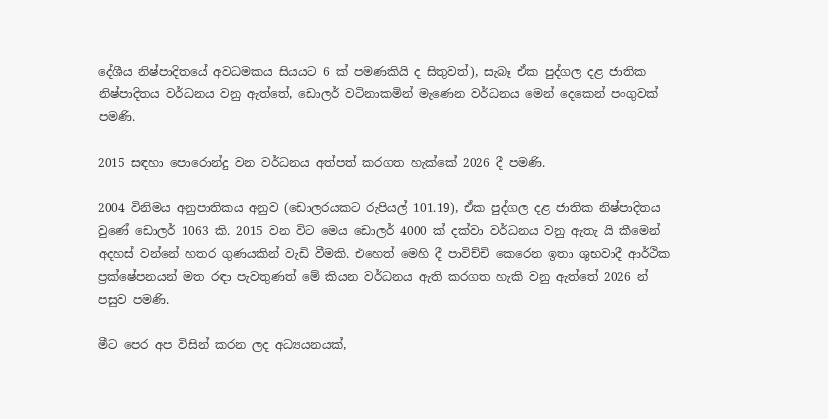දේශීය නිෂ්පාදිතයේ අවධමකය සියයට 6 ක් පමණකියි ද සිතුවත්), සැබෑ ඒක පුද්ගල දළ ජාතික නිෂ්පාදිතය වර්ධනය වනු ඇත්තේ, ඩොලර් වටිනාකමින් මැණෙන වර්ධනය මෙන් දෙකෙන් පංගුවක් පමණි.

2015 සඳහා පොරොන්දු වන වර්ධනය අත්පත් කරගත හැක්කේ 2026 දී පමණි.

2004 විනිමය අනුපාතිකය අනුව (ඩොලරයකට රුපියල් 101.19), ඒක පුද්ගල දළ ජාතික නිෂ්පාදිතය වුණේ ඩොලර් 1063 කි. 2015 වන විට මෙය ඩොලර් 4000 ක් දක්වා වර්ධනය වනු ඇතැ යි කීමෙන් අදහස් වන්නේ හතර ගුණයකින් වැඩි වීමකි. එහෙත් මෙහි දී පාවිච්චි කෙරෙන ඉතා ශුභවාදී ආර්ථික ප්‍රක්ෂේපනයන් මත රඳා පැවතුණත් මේ කියන වර්ධනය ඇති කරගත හැකි වනු ඇත්තේ 2026 න් පසුව පමණි.

මීට පෙර අප විසින් කරන ලද අධ්‍යයනයක්,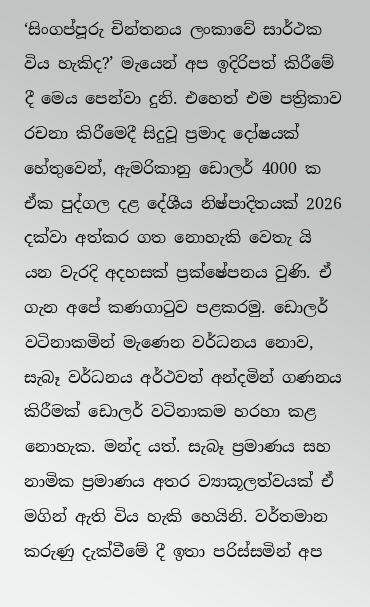‘සිංගප්පූරු චින්තනය ලංකාවේ සාර්ථක විය හැකිද?’ මැයෙන් අප ඉදිරිපත් කිරීමේ දී මෙය පෙන්වා දුනි. එහෙත් එම පත්‍රිකාව රචනා කිරීමෙදී සිදුවූ ප්‍රමාද දෝෂයක් හේතුවෙන්, ඇමරිකානු ඩොලර් 4000 ක ඒක පුද්ගල දළ දේශීය නිෂ්පාදිතයක් 2026 දක්වා අත්කර ගත නොහැකි වෙතැ යි යන වැරදි අදහසක් ප්‍රක්ෂේපනය වුණි. ඒ ගැන අපේ කණගාටුව පළකරමු. ඩොලර් වටිනාකමින් මැණෙන වර්ධනය නොව, සැබෑ වර්ධනය අර්ථවත් අන්දමින් ගණනය කිරීමක් ඩොලර් වටිනාකම හරහා කළ නොහැක. මන්ද යත්. සැබෑ ප්‍රමාණය සහ නාමික ප්‍රමාණය අතර ව්‍යාකූලත්වයක් ඒ මගින් ඇති විය හැකි හෙයිනි. වර්තමාන කරුණු දැක්වීමේ දී ඉතා පරිස්සමින් අප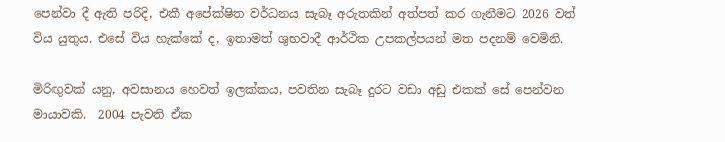පෙන්වා දී ඇති පරිදි, එකී අපේක්ෂිත වර්ධනය සැබෑ අරුතකින් අත්පත් කර ගැනීමට 2026 වත් විය යුතුය. එසේ විය හැක්කේ ද, ඉතාමත් ශුභවාදී ආර්ථික උපකල්පයන් මත පදනම් වෙමිනි.

මිරිඟුවක් යනු, අවසානය හෙවත් ඉලක්කය, පවතින සැබෑ දුරට වඩා අඩු එකක් සේ පෙන්වන මායාවකි.  2004 පැවති ඒක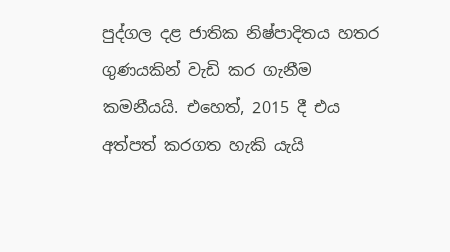පුද්ගල දළ ජාතික නිෂ්පාදිතය හතර ගුණයකින් වැඩි කර ගැනීම කමනීයයි. එහෙත්, 2015 දී එය අත්පත් කරගත හැකි යැයි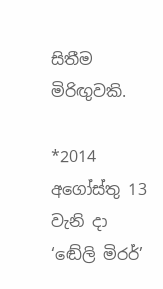සිතීම මිරිඟුවකි.

*2014 අගෝස්තු 13 වැනි දා ‘ඬේලි මිරර්’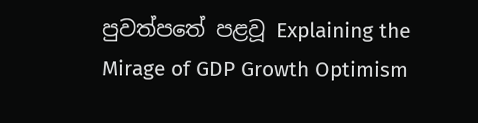පුවත්පතේ පළවූ Explaining the Mirage of GDP Growth Optimism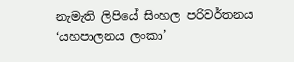නැමැති ලිපියේ සිංහල පරිවර්තනය ‘යහපාලනය ලංකා’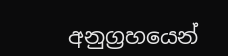අනුග්‍රහයෙන්